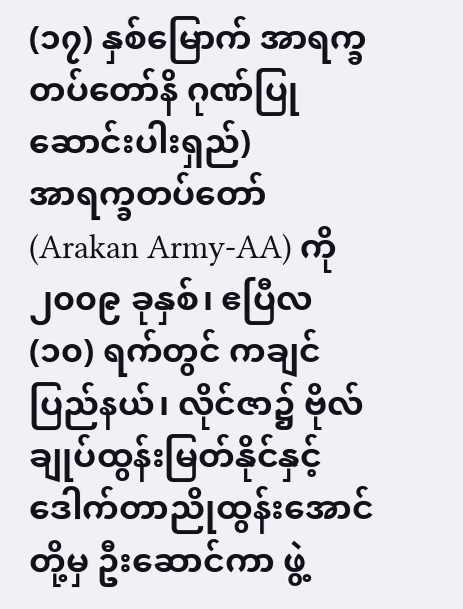(၁၇) နှစ်မြောက် အာရက္ခတပ်တော်နိ ဂုဏ်ပြုဆောင်းပါးရှည်)
အာရက္ခတပ်တော် (Arakan Army-AA) ကို ၂၀၀၉ ခုနှစ်၊ ဧပြီလ (၁၀) ရက်တွင် ကချင်ပြည်နယ်၊ လိုင်ဇာ၌ ဗိုလ်ချုပ်ထွန်းမြတ်နိုင်နှင့် ဒေါက်တာညိုထွန်းအောင်တို့မှ ဦးဆောင်ကာ ဖွဲ့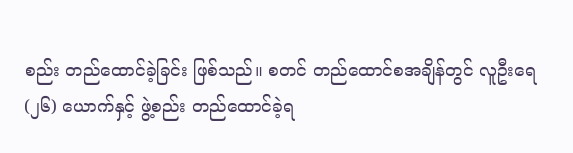စည်း တည်ထောင်ခဲ့ခြင်း ဖြစ်သည်။ စတင် တည်ထောင်စအချိန်တွင် လူဦးရေ (၂၆) ယောက်နှင့် ဖွဲ့စည်း တည်ထောင်ခဲ့ရ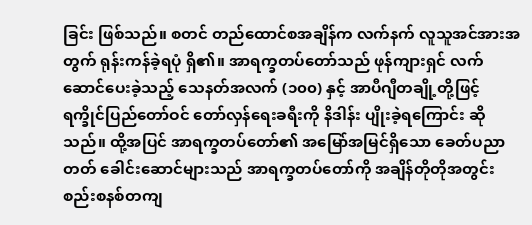ခြင်း ဖြစ်သည်။ စတင် တည်ထောင်စအချိန်က လက်နက် လူသူအင်အားအတွက် ရုန်းကန်ခဲ့ရပုံ ရှိ၏။ အာရက္ခတပ်တော်သည် ဖုန်ကျားရှင် လက်ဆောင်ပေးခဲ့သည့် သေနတ်အလက် (၁၀၀) နှင့် အာပီဂျီတချို့တို့ဖြင့် ရက္ခိုင်ပြည်တော်ဝင် တော်လှန်ရေးခရီးကို နိဒါန်း ပျိုးခဲ့ရကြောင်း ဆိုသည်။ ထို့အပြင် အာရက္ခတပ်တော်၏ အမြော်အမြင်ရှိသော ခေတ်ပညာတတ် ခေါင်းဆောင်များသည် အာရက္ခတပ်တော်ကို အချိန်တိုတိုအတွင်း စည်းစနစ်တကျ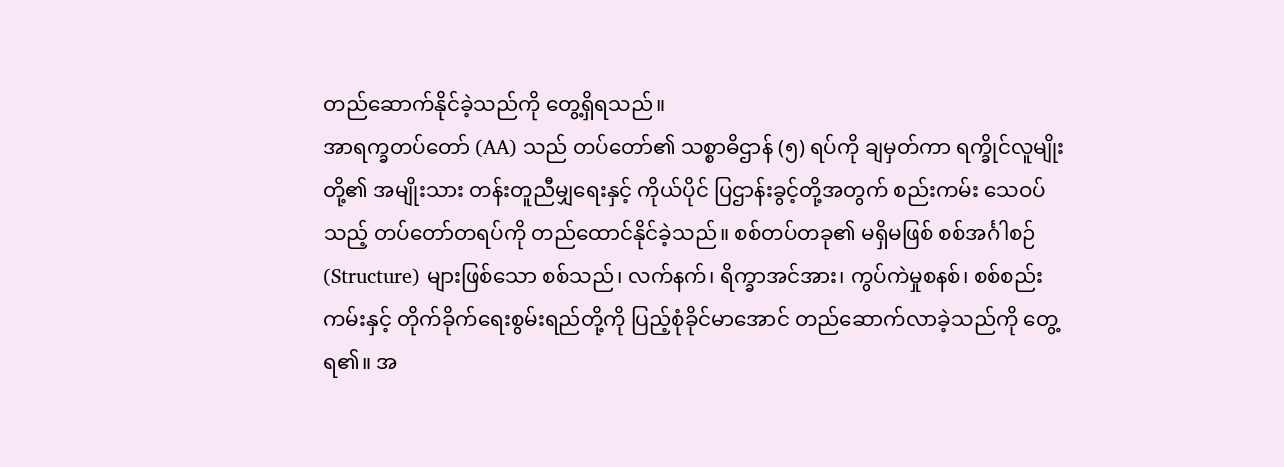တည်ဆောက်နိုင်ခဲ့သည်ကို တွေ့ရှိရသည်။
အာရက္ခတပ်တော် (AA) သည် တပ်တော်၏ သစ္စာဓိဌာန် (၅) ရပ်ကို ချမှတ်ကာ ရက္ခိုင်လူမျိုးတို့၏ အမျိုးသား တန်းတူညီမျှရေးနှင့် ကိုယ်ပိုင် ပြဌာန်းခွင့်တို့အတွက် စည်းကမ်း သေဝပ်သည့် တပ်တော်တရပ်ကို တည်ထောင်နိုင်ခဲ့သည်။ စစ်တပ်တခု၏ မရှိမဖြစ် စစ်အင်္ဂါစဉ် (Structure) များဖြစ်သော စစ်သည်၊ လက်နက်၊ ရိက္ခာအင်အား၊ ကွပ်ကဲမှုစနစ်၊ စစ်စည်းကမ်းနှင့် တိုက်ခိုက်ရေးစွမ်းရည်တို့ကို ပြည့်စုံခိုင်မာအောင် တည်ဆောက်လာခဲ့သည်ကို တွေ့ရ၏။ အ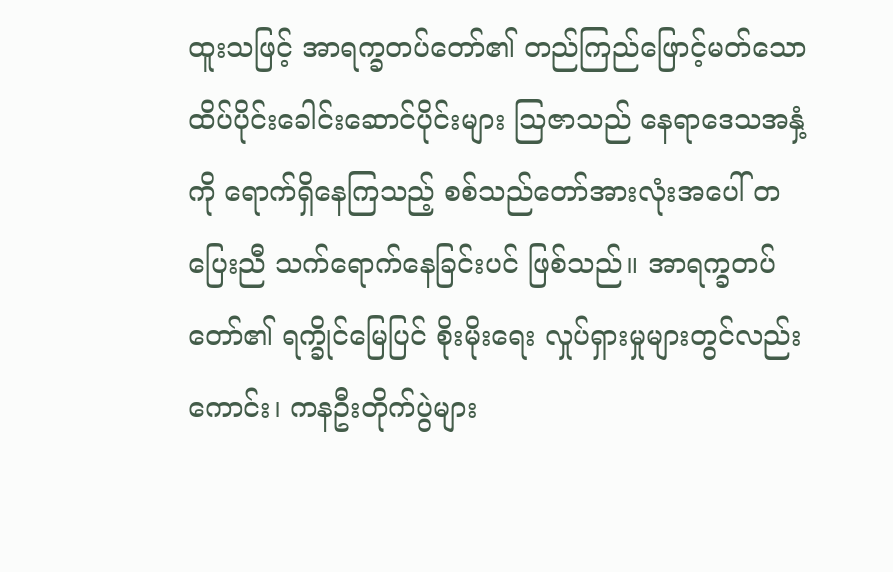ထူးသဖြင့် အာရက္ခတပ်တော်၏ တည်ကြည်ဖြောင့်မတ်သော ထိပ်ပိုင်းခေါင်းဆောင်ပိုင်းများ သြဇာသည် နေရာဒေသအနှံ့ကို ရောက်ရှိနေကြသည့် စစ်သည်တော်အားလုံးအပေါ် တပြေးညီ သက်ရောက်နေခြင်းပင် ဖြစ်သည်။ အာရက္ခတပ်တော်၏ ရက္ခိုင်မြေပြင် စိုးမိုးရေး လှုပ်ရှားမှုများတွင်လည်းကောင်း၊ ကနဦးတိုက်ပွဲများ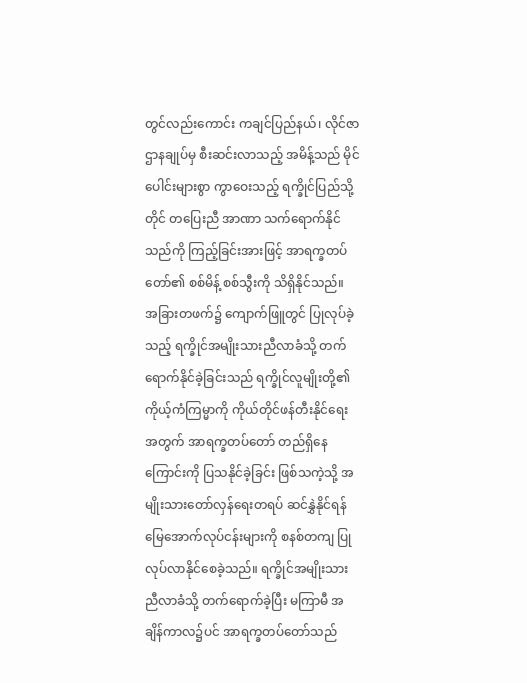တွင်လည်းကောင်း ကချင်ပြည်နယ်၊ လိုင်ဇာဌာနချုပ်မှ စီးဆင်းလာသည့် အမိန့်သည် မိုင်ပေါင်းများစွာ ကွာဝေးသည့် ရက္ခိုင်ပြည်သို့တိုင် တပြေးညီ အာဏာ သက်ရောက်နိုင်သည်ကို ကြည့်ခြင်းအားဖြင့် အာရက္ခတပ်တော်၏ စစ်မိန့် စစ်သွီးကို သိရှိနိုင်သည်။
အခြားတဖက်၌ ကျောက်ဖြူတွင် ပြုလုပ်ခဲ့သည့် ရက္ခိုင်အမျိုးသားညီလာခံသို့ တက်ရောက်နိုင်ခဲ့ခြင်းသည် ရက္ခိုင်လူမျိုးတို့၏ ကိုယ့်ကံကြမ္မာကို ကိုယ်တိုင်ဖန်တီးနိုင်ရေးအတွက် အာရက္ခတပ်တော် တည်ရှိနေကြောင်းကို ပြသနိုင်ခဲ့ခြင်း ဖြစ်သကဲ့သို့ အမျိုးသားတော်လှန်ရေးတရပ် ဆင်နွှဲနိုင်ရန် မြေအောက်လုပ်ငန်းများကို စနစ်တကျ ပြုလုပ်လာနိုင်စေခဲ့သည်။ ရက္ခိုင်အမျိုးသားညီလာခံသို့ တက်ရောက်ခဲ့ပြီး မကြာမီ အချိန်ကာလ၌ပင် အာရက္ခတပ်တော်သည်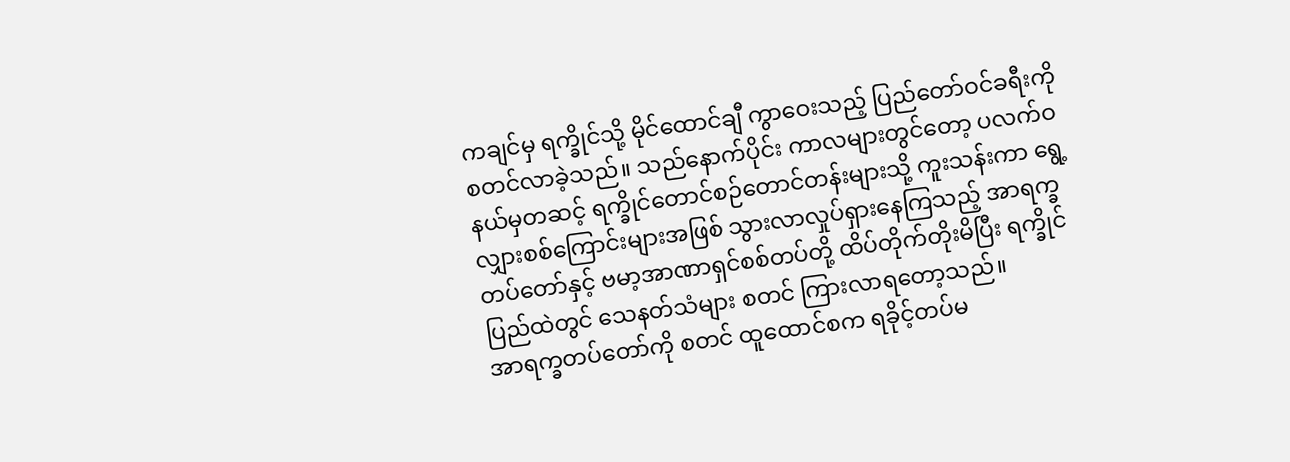ကချင်မှ ရက္ခိုင်သို့ မိုင်ထောင်ချီ ကွာဝေးသည့် ပြည်တော်ဝင်ခရီးကို စတင်လာခဲ့သည်။ သည်နောက်ပိုင်း ကာလများတွင်တော့ ပလက်ဝနယ်မှတဆင့် ရက္ခိုင်တောင်စဉ်တောင်တန်းများသို့ ကူးသန်းကာ ရွေ့လျှားစစ်ကြောင်းများအဖြစ် သွားလာလှုပ်ရှားနေကြသည့် အာရက္ခတပ်တော်နှင့် ဗမာ့အာဏာရှင်စစ်တပ်တို့ ထိပ်တိုက်တိုးမိပြီး ရက္ခိုင်ပြည်ထဲတွင် သေနတ်သံများ စတင် ကြားလာရတော့သည်။
အာရက္ခတပ်တော်ကို စတင် ထူထောင်စက ရခိုင့်တပ်မ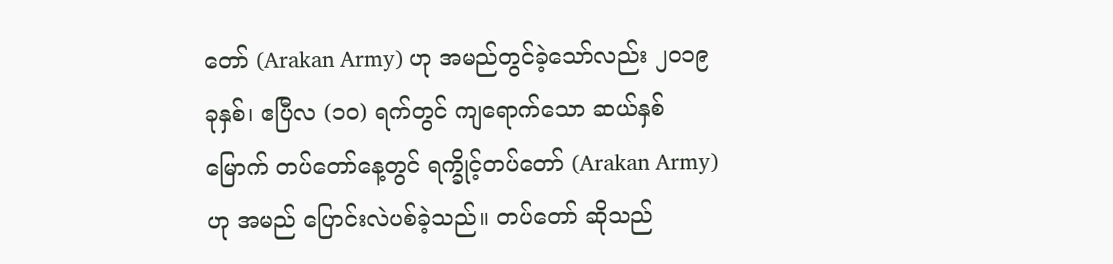တော် (Arakan Army) ဟု အမည်တွင်ခဲ့သော်လည်း ၂၀၁၉ ခုနှစ်၊ ဧပြီလ (၁၀) ရက်တွင် ကျရောက်သော ဆယ်နှစ်မြောက် တပ်တော်နေ့တွင် ရက္ခိုင့်တပ်တော် (Arakan Army) ဟု အမည် ပြောင်းလဲပစ်ခဲ့သည်။ တပ်တော် ဆိုသည်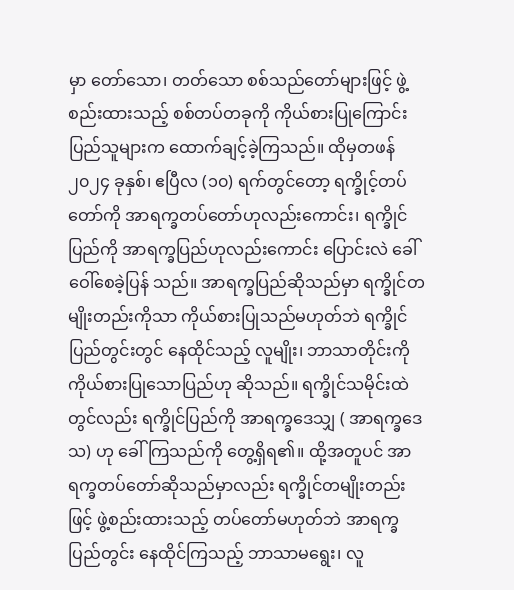မှာ တော်သော၊ တတ်သော စစ်သည်တော်များဖြင့် ဖွဲ့စည်းထားသည့် စစ်တပ်တခုကို ကိုယ်စားပြုကြောင်း ပြည်သူများက ထောက်ချင့်ခဲ့ကြသည်။ ထိုမှတဖန် ၂၀၂၄ ခုနှစ်၊ ဧပြီလ (၁၀) ရက်တွင်တော့ ရက္ခိုင့်တပ်တော်ကို အာရက္ခတပ်တော်ဟုလည်းကောင်း၊ ရက္ခိုင်ပြည်ကို အာရက္ခပြည်ဟုလည်းကောင်း ပြောင်းလဲ ခေါ်ဝေါ်စေခဲ့ပြန် သည်။ အာရက္ခပြည်ဆိုသည်မှာ ရက္ခိုင်တမျိုးတည်းကိုသာ ကိုယ်စားပြုသည်မဟုတ်ဘဲ ရက္ခိုင်ပြည်တွင်းတွင် နေထိုင်သည့် လူမျိုး၊ ဘာသာတိုင်းကို ကိုယ်စားပြုသောပြည်ဟု ဆိုသည်။ ရက္ခိုင်သမိုင်းထဲတွင်လည်း ရက္ခိုင်ပြည်ကို အာရက္ခဒေသျှ ( အာရက္ခဒေသ) ဟု ခေါ်ကြသည်ကို တွေ့ရှိရ၏။ ထို့အတူပင် အာရက္ခတပ်တော်ဆိုသည်မှာလည်း ရက္ခိုင်တမျိုးတည်းဖြင့် ဖွဲ့စည်းထားသည့် တပ်တော်မဟုတ်ဘဲ အာရက္ခပြည်တွင်း နေထိုင်ကြသည့် ဘာသာမရွေး၊ လူ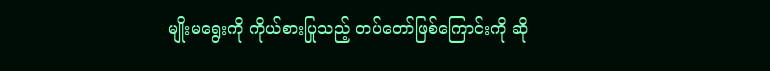မျိုးမရွေးကို ကိုယ်စားပြုသည့် တပ်တော်ဖြစ်ကြောင်းကို ဆို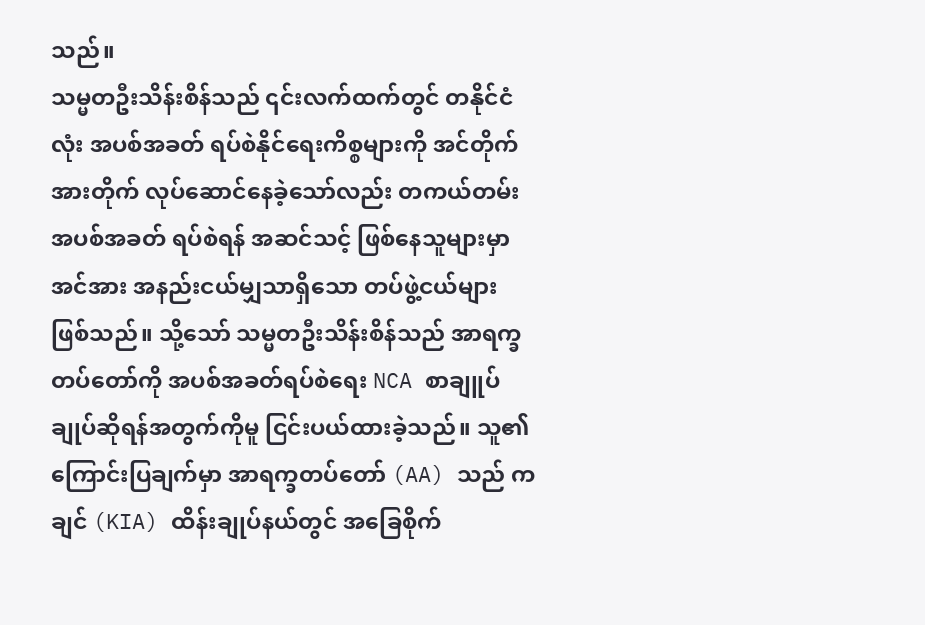သည်။
သမ္မတဦးသိန်းစိန်သည် ၎င်းလက်ထက်တွင် တနိုင်ငံလုံး အပစ်အခတ် ရပ်စဲနိုင်ရေးကိစ္စများကို အင်တိုက်အားတိုက် လုပ်ဆောင်နေခဲ့သော်လည်း တကယ်တမ်း အပစ်အခတ် ရပ်စဲရန် အဆင်သင့် ဖြစ်နေသူများမှာ အင်အား အနည်းငယ်မျှသာရှိသော တပ်ဖွဲ့ငယ်များ ဖြစ်သည်။ သို့သော် သမ္မတဦးသိန်းစိန်သည် အာရက္ခတပ်တော်ကို အပစ်အခတ်ရပ်စဲရေး NCA စာချူပ်ချုပ်ဆိုရန်အတွက်ကိုမူ ငြင်းပယ်ထားခဲ့သည်။ သူ၏ ကြောင်းပြချက်မှာ အာရက္ခတပ်တော် (AA) သည် ကချင် (KIA) ထိန်းချုပ်နယ်တွင် အခြေစိုက်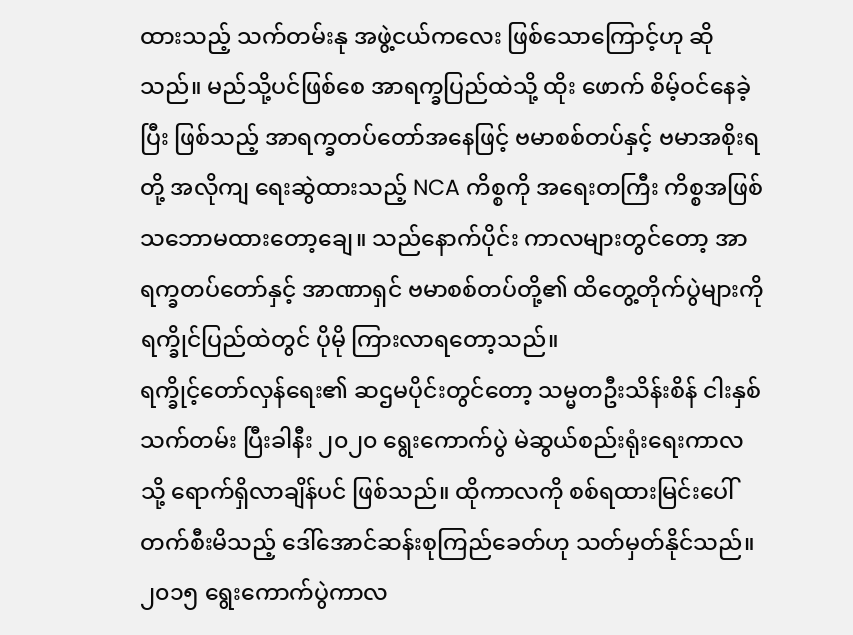ထားသည့် သက်တမ်းနု အဖွဲ့ငယ်ကလေး ဖြစ်သောကြောင့်ဟု ဆိုသည်။ မည်သို့ပင်ဖြစ်စေ အာရက္ခပြည်ထဲသို့ ထိုး ဖောက် စိမ့်ဝင်နေခဲ့ပြီး ဖြစ်သည့် အာရက္ခတပ်တော်အနေဖြင့် ဗမာစစ်တပ်နှင့် ဗမာအစိုးရတို့ အလိုကျ ရေးဆွဲထားသည့် NCA ကိစ္စကို အရေးတကြီး ကိစ္စအဖြစ် သဘောမထားတော့ချေ။ သည်နောက်ပိုင်း ကာလများတွင်တော့ အာရက္ခတပ်တော်နှင့် အာဏာရှင် ဗမာစစ်တပ်တို့၏ ထိတွေ့တိုက်ပွဲများကို ရက္ခိုင်ပြည်ထဲတွင် ပိုမို ကြားလာရတော့သည်။
ရက္ခိုင့်တော်လှန်ရေး၏ ဆဌမပိုင်းတွင်တော့ သမ္မတဦးသိန်းစိန် ငါးနှစ်သက်တမ်း ပြီးခါနီး ၂၀၂၀ ရွေးကောက်ပွဲ မဲဆွယ်စည်းရုံးရေးကာလသို့ ရောက်ရှိလာချိန်ပင် ဖြစ်သည်။ ထိုကာလကို စစ်ရထားမြင်းပေါ် တက်စီးမိသည့် ဒေါ်အောင်ဆန်းစုကြည်ခေတ်ဟု သတ်မှတ်နိုင်သည်။ ၂၀၁၅ ရွေးကောက်ပွဲကာလ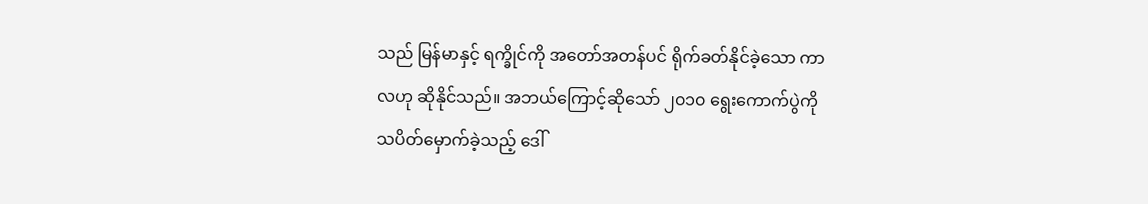သည် မြန်မာနှင့် ရက္ခိုင်ကို အတော်အတန်ပင် ရိုက်ခတ်နိုင်ခဲ့သော ကာလဟု ဆိုနိုင်သည်။ အဘယ်ကြောင့်ဆိုသော် ၂၀၁၀ ရွေးကောက်ပွဲကို သပိတ်မှောက်ခဲ့သည့် ဒေါ်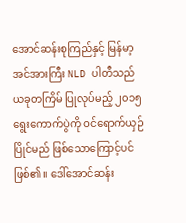အောင်ဆန်းစုကြည်နှင့် မြန်မာ့အင်အားကြီး NLD ပါတီသည် ယခုတကြိမ် ပြုလုပ်မည့် ၂၀၁၅ ရွေးကောက်ပွဲကို ဝင်ရောက်ယှဉ်ပြိုင်မည် ဖြစ်သောကြောင့်ပင် ဖြစ်၏။ ဒေါ်အောင်ဆန်း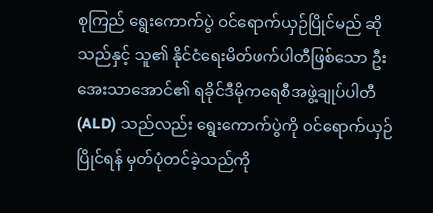စုကြည် ရွေးကောက်ပွဲ ဝင်ရောက်ယှဉ်ပြိုင်မည် ဆိုသည်နှင့် သူ၏ နိုင်ငံရေးမိတ်ဖက်ပါတီဖြစ်သော ဦးအေးသာအောင်၏ ရခိုင်ဒီမိုကရေစီအဖွဲ့ချုပ်ပါတီ (ALD) သည်လည်း ရွေးကောက်ပွဲကို ဝင်ရောက်ယှဉ်ပြိုင်ရန် မှတ်ပုံတင်ခဲ့သည်ကို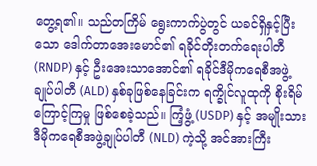တွေ့ရ၏။ သည်တကြိမ် ရွေးကာက်ပွဲတွင် ယခင်ရှိနှင့်ပြီးသော ဒေါက်တာအေးမောင်၏ ရခိုင်တိုးတက်ရေးပါတီ (RNDP) နှင့် ဦးအေးသာအောင်၏ ရခိုင်ဒီမိုကရေစီအဖွဲ့ချုပ်ပါတီ (ALD) နှစ်ခုဖြစ်နေခြင်းက ရက္ခိုင်လူထုကို စိုးရိမ်ကြောင့်ကြမှု ဖြစ်စေခဲ့သည်။ ကြံ့ဖွံ့ (USDP) နှင့် အမျိုးသားဒီမိုကရေစီအဖွဲ့ချုပ်ပါတီ (NLD) ကဲ့သို့ အင်အားကြီး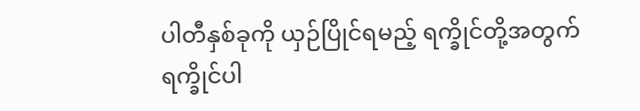ပါတီနှစ်ခုကို ယှဉ်ပြိုင်ရမည့် ရက္ခိုင်တို့အတွက် ရက္ခိုင်ပါ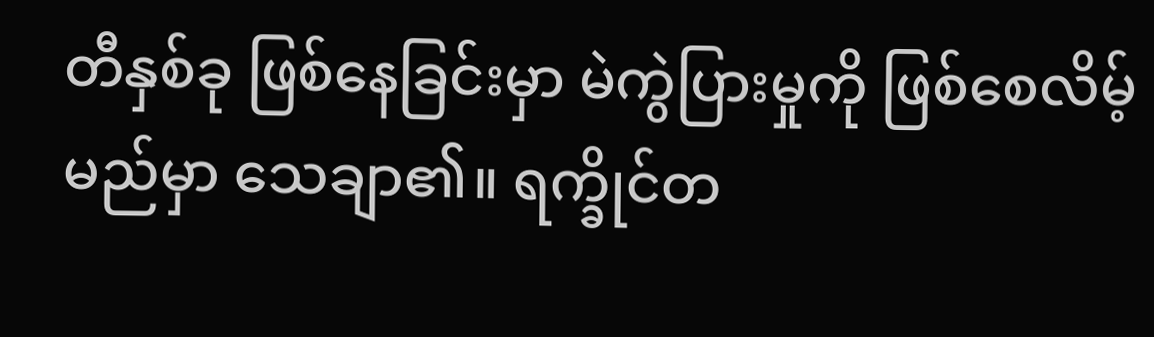တီနှစ်ခု ဖြစ်နေခြင်းမှာ မဲကွဲပြားမှုကို ဖြစ်စေလိမ့်မည်မှာ သေချာ၏။ ရက္ခိုင်တ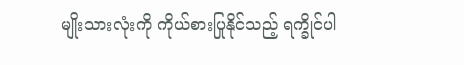မျိုးသားလုံးကို ကိုယ်စားပြုနိုင်သည့် ရက္ခိုင်ပါ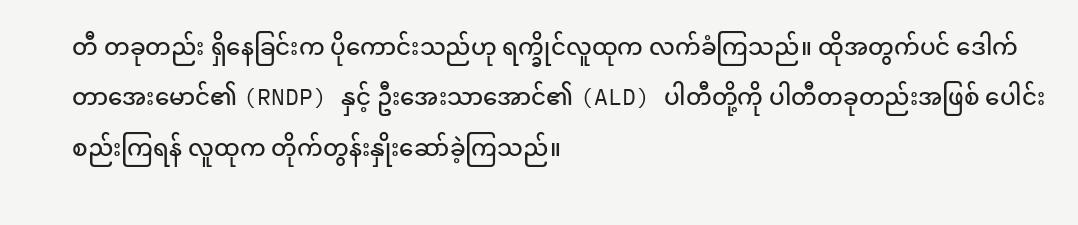တီ တခုတည်း ရှိနေခြင်းက ပိုကောင်းသည်ဟု ရက္ခိုင်လူထုက လက်ခံကြသည်။ ထိုအတွက်ပင် ဒေါက်တာအေးမောင်၏ (RNDP) နှင့် ဦးအေးသာအောင်၏ (ALD) ပါတီတို့ကို ပါတီတခုတည်းအဖြစ် ပေါင်းစည်းကြရန် လူထုက တိုက်တွန်းနှိုးဆော်ခဲ့ကြသည်။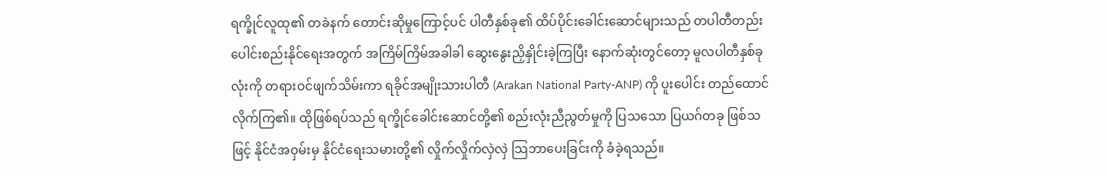ရက္ခိုင်လူထု၏ တခဲနက် တောင်းဆိုမှုကြောင့်ပင် ပါတီနှစ်ခု၏ ထိပ်ပိုင်းခေါင်းဆောင်များသည် တပါတီတည်း ပေါင်းစည်းနိုင်ရေးအတွက် အကြိမ်ကြိမ်အခါခါ ဆွေးနွေးညှိနှိုင်းခဲ့ကြပြီး နောက်ဆုံးတွင်တော့ မူလပါတီနှစ်ခုလုံးကို တရားဝင်ဖျက်သိမ်းကာ ရခိုင်အမျိုးသားပါတီ (Arakan National Party-ANP) ကို ပူးပေါင်း တည်ထောင်လိုက်ကြ၏။ ထိုဖြစ်ရပ်သည် ရက္ခိုင်ခေါင်းဆောင်တို့၏ စည်းလုံးညီညွတ်မှုကို ပြသသော ပြယဂ်တခု ဖြစ်သဖြင့် နိုင်ငံအဝှမ်းမှ နိုင်ငံရေးသမားတို့၏ လှိုက်လှိုက်လှဲလှဲ သြဘာပေးခြင်းကို ခံခဲ့ရသည်။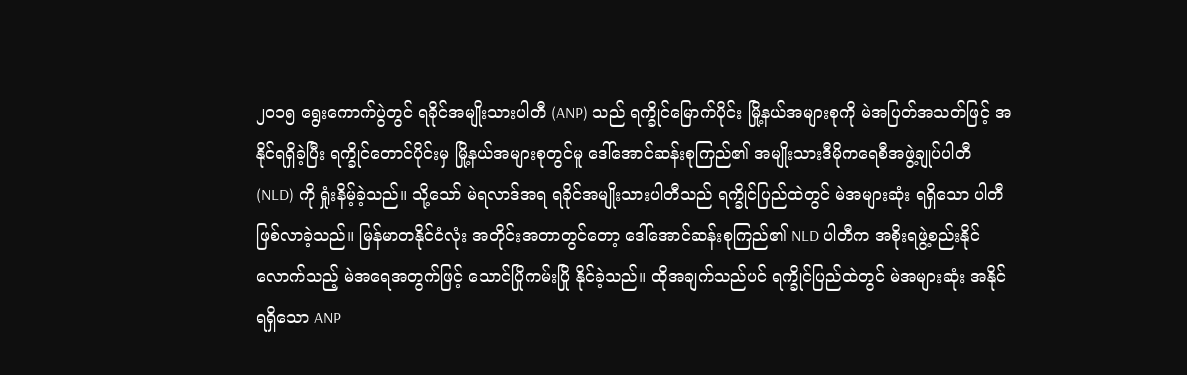၂၀၁၅ ရွေးကောက်ပွဲတွင် ရခိုင်အမျိုးသားပါတီ (ANP) သည် ရက္ခိုင်မြောက်ပိုင်း မြို့နယ်အများစုကို မဲအပြတ်အသတ်ဖြင့် အနိုင်ရရှိခဲ့ပြီး ရက္ခိုင်တောင်ပိုင်းမှ မြို့နယ်အများစုတွင်မူ ဒေါ်အောင်ဆန်းစုကြည်၏ အမျိုးသားဒီမိုကရေစီအဖွဲ့ချုပ်ပါတီ (NLD) ကို ရှုံးနိမ့်ခဲ့သည်။ သို့သော် မဲရလာဒ်အရ ရခိုင်အမျိုးသားပါတီသည် ရက္ခိုင်ပြည်ထဲတွင် မဲအများဆုံး ရရှိသော ပါတီဖြစ်လာခဲ့သည်။ မြန်မာတနိုင်ငံလုံး အတိုင်းအတာတွင်တော့ ဒေါ်အောင်ဆန်းစုကြည်၏ NLD ပါတီက အစိုးရဖွဲ့စည်းနိုင်လောက်သည့် မဲအရေအတွက်ဖြင့် သောင်ပြိုကမ်းပြို နိုင်ခဲ့သည်။ ထိုအချက်သည်ပင် ရက္ခိုင်ပြည်ထဲတွင် မဲအများဆုံး အနိုင်ရရှိသော ANP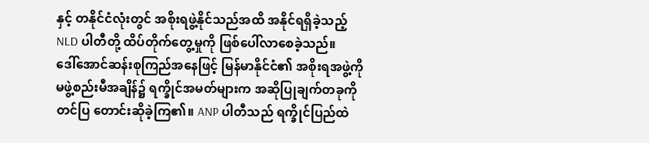နှင့် တနိုင်ငံလုံးတွင် အစိုးရဖွဲ့နိုင်သည်အထိ အနိုင်ရရှိခဲ့သည့် NLD ပါတီတို့ ထိပ်တိုက်တွေ့မှုကို ဖြစ်ပေါ်လာစေခဲ့သည်။
ဒေါ်အောင်ဆန်းစုကြည်အနေဖြင့် မြန်မာနိုင်ငံ၏ အစိုးရအဖွဲ့ကို မဖွဲ့စည်းမီအချိန်၌ ရက္ခိုင်အမတ်များက အဆိုပြုချက်တခုကို တင်ပြ တောင်းဆိုခဲ့ကြ၏။ ANP ပါတီသည် ရက္ခိုင်ပြည်ထဲ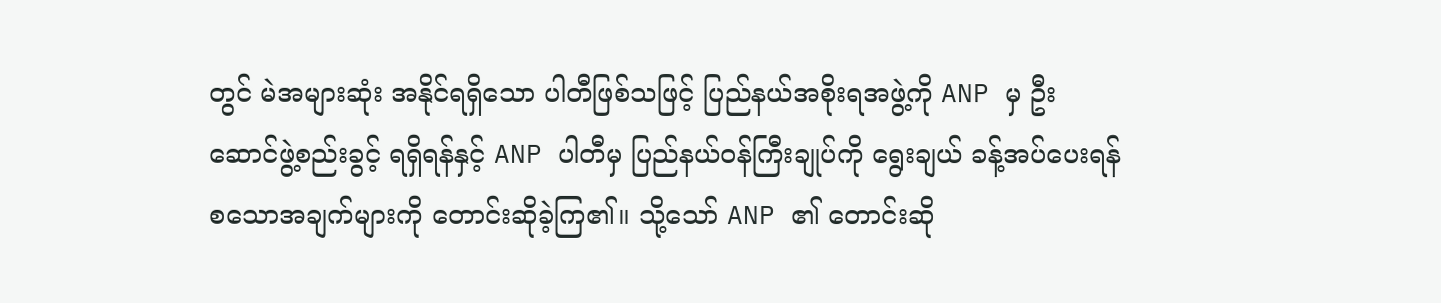တွင် မဲအများဆုံး အနိုင်ရရှိသော ပါတီဖြစ်သဖြင့် ပြည်နယ်အစိုးရအဖွဲ့ကို ANP မှ ဦးဆောင်ဖွဲ့စည်းခွင့် ရရှိရန်နှင့် ANP ပါတီမှ ပြည်နယ်ဝန်ကြီးချုပ်ကို ရွေးချယ် ခန့်အပ်ပေးရန် စသောအချက်များကို တောင်းဆိုခဲ့ကြ၏။ သို့သော် ANP ၏ တောင်းဆို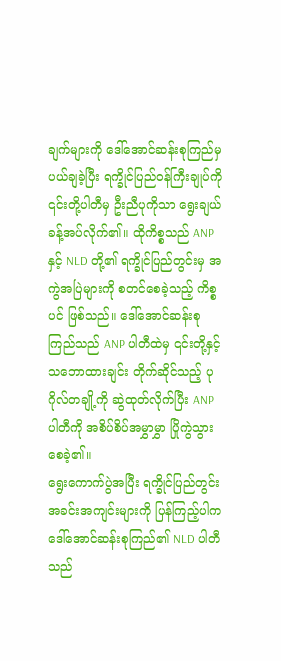ချက်များကို ဒေါ်အောင်ဆန်းစုကြည်မှ ပယ်ချခဲ့ပြီး ရက္ခိုင်ပြည်ဝန်ကြီးချုပ်ကို ၎င်းတို့ပါတီမှ ဦးညီပုကိုသာ ရွေးချယ် ခန့်အပ်လိုက်၏။ ထိုကိစ္စသည် ANP နှင့် NLD တို့၏ ရက္ခိုင်ပြည်တွင်းမှ အကွဲအပြဲများကို စတင်စေခဲ့သည့် ကိစ္စပင် ဖြစ်သည်။ ဒေါ်အောင်ဆန်းစုကြည်သည် ANP ပါတီထဲမှ ၎င်းတို့နှင့် သဘောထားချင်း တိုက်ဆိုင်သည့် ပုဂိုလ်တချို့ကို ဆွဲထုတ်လိုက်ပြီး ANP ပါတီကို အစိပ်စိပ်အမွှာမွှာ ပြိုကွဲသွားစေခဲ့၏။
ရွေးကောက်ပွဲအပြီး ရက္ခိုင်ပြည်တွင်း အခင်းအကျင်းများကို ပြန်ကြည့်ပါက ဒေါ်အောင်ဆန်းစုကြည်၏ NLD ပါတီသည်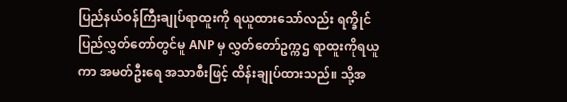ပြည်နယ်ဝန်ကြီးချုပ်ရာထူးကို ရယူထားသော်လည်း ရက္ခိုင်ပြည်လွှတ်တော်တွင်မူ ANP မှ လွှတ်တော်ဥက္ကဌ ရာထူးကိုရယူကာ အမတ်ဦးရေ အသာစီးဖြင့် ထိန်းချုပ်ထားသည်။ သို့အ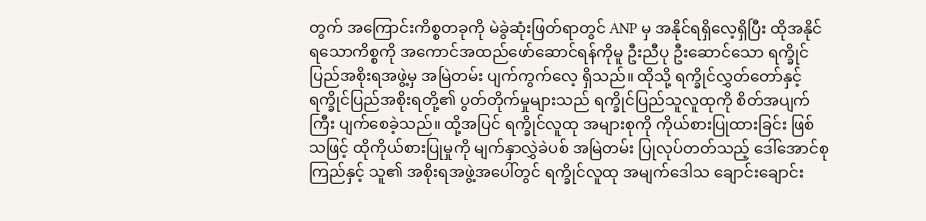တွက် အကြောင်းကိစ္စတခုကို မဲခွဲဆုံးဖြတ်ရာတွင် ANP မှ အနိုင်ရရှိလေ့ရှိပြီး ထိုအနိုင်ရသောကိစ္စကို အကောင်အထည်ဖော်ဆောင်ရန်ကိုမူ ဦးညီပု ဦးဆောင်သော ရက္ခိုင်ပြည်အစိုးရအဖွဲ့မှ အမြဲတမ်း ပျက်ကွက်လေ့ ရှိသည်။ ထိုသို့ ရက္ခိုင်လွှတ်တော်နှင့် ရက္ခိုင်ပြည်အစိုးရတို့၏ ပွတ်တိုက်မှုများသည် ရက္ခိုင်ပြည်သူလူထုကို စိတ်အပျက်ကြီး ပျက်စေခဲ့သည်။ ထို့အပြင် ရက္ခိုင်လူထု အများစုကို ကိုယ်စားပြုထားခြင်း ဖြစ်သဖြင့် ထိုကိုယ်စားပြုမှုကို မျက်နှာလွှဲခဲပစ် အမြဲတမ်း ပြုလုပ်တတ်သည့် ဒေါ်အောင်စုကြည်နှင့် သူ၏ အစိုးရအဖွဲ့အပေါ်တွင် ရက္ခိုင်လူထု အမျက်ဒေါသ ချောင်းချောင်း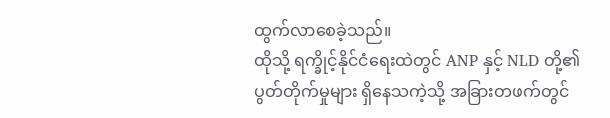ထွက်လာစေခဲ့သည်။
ထိုသို့ ရက္ခိုင့်နိုင်ငံရေးထဲတွင် ANP နှင့် NLD တို့၏ ပွတ်တိုက်မှုများ ရှိနေသကဲ့သို့ အခြားတဖက်တွင်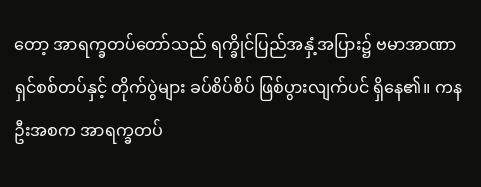တော့ အာရက္ခတပ်တော်သည် ရက္ခိုင်ပြည်အနှံ့အပြား၌ ဗမာအာဏာရှင်စစ်တပ်နှင့် တိုက်ပွဲများ ခပ်စိပ်စိပ် ဖြစ်ပွားလျက်ပင် ရှိနေ၏။ ကနဦးအစက အာရက္ခတပ်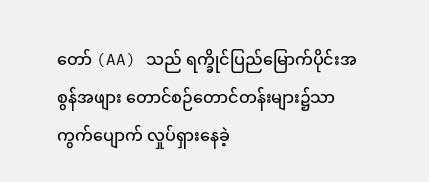တော် (AA) သည် ရက္ခိုင်ပြည်မြောက်ပိုင်းအစွန်အဖျား တောင်စဉ်တောင်တန်းများ၌သာ ကွက်ပျောက် လှုပ်ရှားနေခဲ့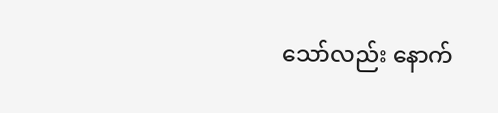သော်လည်း နောက်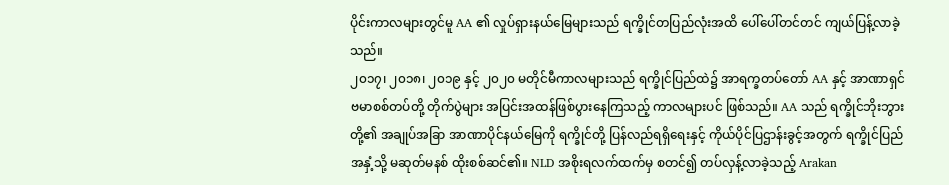ပိုင်းကာလများတွင်မူ AA ၏ လှုပ်ရှားနယ်မြေများသည် ရက္ခိုင်တပြည်လုံးအထိ ပေါ်ပေါ်တင်တင် ကျယ်ပြန့်လာခဲ့သည်။
၂၀၁၇၊ ၂၀၁၈၊ ၂၀၁၉ နှင့် ၂၀၂၀ မတိုင်မီကာလများသည် ရက္ခိုင်ပြည်ထဲ၌ အာရက္ခတပ်တော် AA နှင့် အာဏာရှင် ဗမာစစ်တပ်တို့ တိုက်ပွဲများ အပြင်းအထန်ဖြစ်ပွားနေကြသည့် ကာလများပင် ဖြစ်သည်။ AA သည် ရက္ခိုင်ဘိုးဘွားတို့၏ အချုပ်အခြာ အာဏာပိုင်နယ်မြေကို ရက္ခိုင်တို့ ပြန်လည်ရရှိရေးနှင့် ကိုယ်ပိုင်ပြဌာန်းခွင့်အတွက် ရက္ခိုင်ပြည်အနှံ့သို့ မဆုတ်မနစ် ထိုးစစ်ဆင်၏။ NLD အစိုးရလက်ထက်မှ စတင်၍ တပ်လှန့်လာခဲ့သည့် Arakan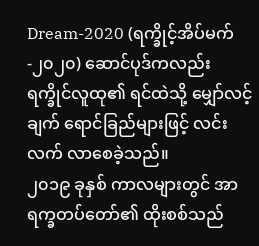Dream-2020 (ရက္ခိုင့်အိပ်မက်-၂၀၂၀) ဆောင်ပုဒ်ကလည်း ရက္ခိုင်လူထု၏ ရင်ထဲသို့ မျှော်လင့်ချက် ရောင်ခြည်များဖြင့် လင်းလက် လာစေခဲ့သည်။
၂၀၁၉ ခုနှစ် ကာလများတွင် အာရက္ခတပ်တော်၏ ထိုးစစ်သည်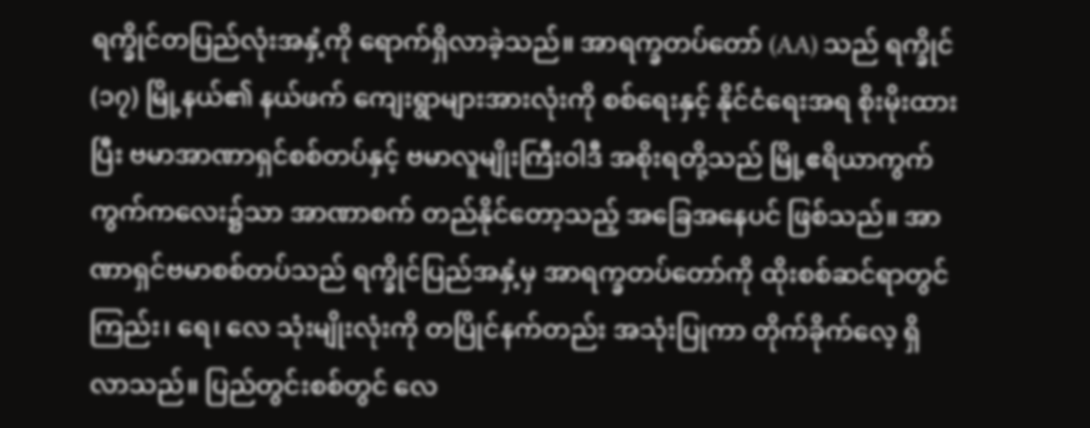ရက္ခိုင်တပြည်လုံးအနှံ့ကို ရောက်ရှိလာခဲ့သည်။ အာရက္ခတပ်တော် (AA) သည် ရက္ခိုင် (၁၇) မြို့နယ်၏ နယ်ဖက် ကျေးရွာများအားလုံးကို စစ်ရေးနှင့် နိုင်ငံရေးအရ စိုးမိုးထားပြီး ဗမာအာဏာရှင်စစ်တပ်နှင့် ဗမာလူမျိုးကြီးဝါဒီ အစိုးရတို့သည် မြို့ဧရိယာကွက်ကွက်ကလေး၌သာ အာဏာစက် တည်နိုင်တော့သည့် အခြေအနေပင် ဖြစ်သည်။ အာဏာရှင်ဗမာစစ်တပ်သည် ရက္ခိုင်ပြည်အနှံ့မှ အာရက္ခတပ်တော်ကို ထိုးစစ်ဆင်ရာတွင် ကြည်း၊ ရေ၊ လေ သုံးမျိုးလုံးကို တပြိုင်နက်တည်း အသုံးပြုကာ တိုက်ခိုက်လေ့ ရှိလာသည်။ ပြည်တွင်းစစ်တွင် လေ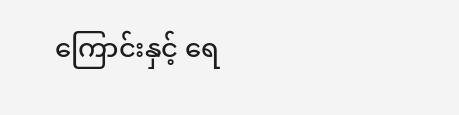ကြောင်းနှင့် ရေ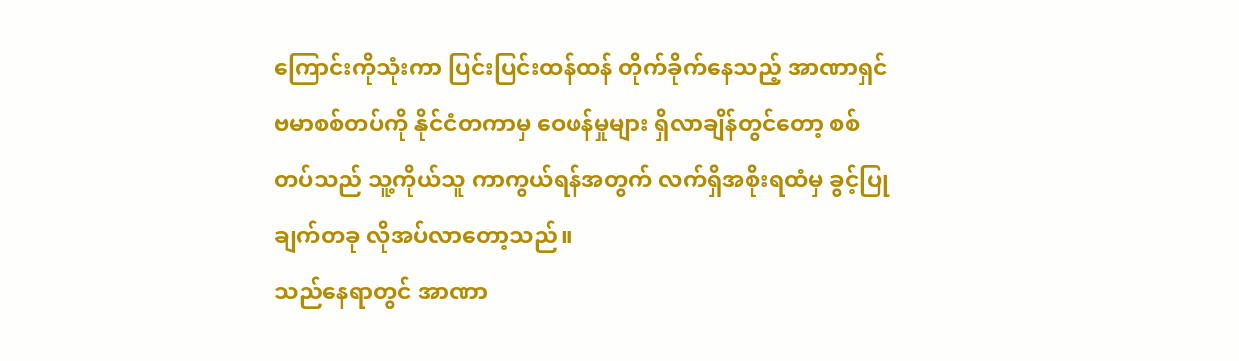ကြောင်းကိုသုံးကာ ပြင်းပြင်းထန်ထန် တိုက်ခိုက်နေသည့် အာဏာရှင်ဗမာစစ်တပ်ကို နိုင်ငံတကာမှ ဝေဖန်မှုများ ရှိလာချိန်တွင်တော့ စစ်တပ်သည် သူ့ကိုယ်သူ ကာကွယ်ရန်အတွက် လက်ရှိအစိုးရထံမှ ခွင့်ပြုချက်တခု လိုအပ်လာတော့သည်။
သည်နေရာတွင် အာဏာ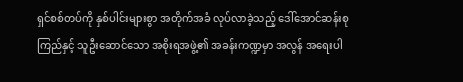ရှင်စစ်တပ်ကို နှစ်ပါင်းများစွာ အတိုက်အခံ လုပ်လာခဲ့သည့် ဒေါ်အောင်ဆန်းစုကြည်နှင့် သူဦးဆောင်သော အစိုးရအဖွဲ့၏ အခန်းကဏ္ဍမှာ အလွန် အရေးပါ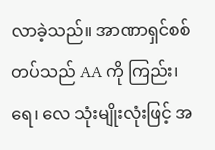လာခဲ့သည်။ အာဏာရှင်စစ်တပ်သည် AA ကို ကြည်း၊ ရေ၊ လေ သုံးမျိုးလုံးဖြင့် အ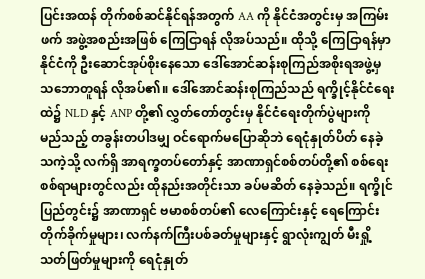ပြင်းအထန် တိုက်စစ်ဆင်နိုင်ရန်အတွက် AA ကို နိုင်ငံအတွင်းမှ အကြမ်းဖက် အဖွဲ့အစည်းအဖြစ် ကြေငြာရန် လိုအပ်သည်။ ထိုသို့ ကြေငြာရန်မှာ နိုင်ငံကို ဦးဆောင်အုပ်စိုးနေသော ဒေါ်အောင်ဆန်းစုကြည်အစိုးရအဖွဲ့မှ သဘောတူရန် လိုအပ်၏။ ဒေါ်အောင်ဆန်းစုကြည်သည် ရက္ခိုင့်နိုင်ငံရေးထဲ၌ NLD နှင့် ANP တို့၏ လွှတ်တော်တွင်းမှ နိုင်ငံရေးတိုက်ပွဲများကို မည်သည့် တခွန်းတပါဒမျှ ဝင်ရောက်မပြောဆိုဘဲ ရေငုံနှုတ်ပိတ် နေခဲ့သကဲ့သို့ လက်ရှိ အာရက္ခတပ်တော်နှင့် အာဏာရှင်စစ်တပ်တို့၏ စစ်ရေးစစ်ရာများတွင်လည်း ထိုနည်းအတိုင်းသာ ခပ်မဆိတ် နေခဲ့သည်။ ရက္ခိုင်ပြည်တွင်း၌ အာဏာရှင် ဗမာစစ်တပ်၏ လေကြောင်းနှင့် ရေကြောင်းတိုက်ခိုက်မှုများ၊ လက်နက်ကြီးပစ်ခတ်မှုများနှင့် ရွာလုံးကျွတ် မီးရှို့သတ်ဖြတ်မှုများကို ရေငုံနှုတ်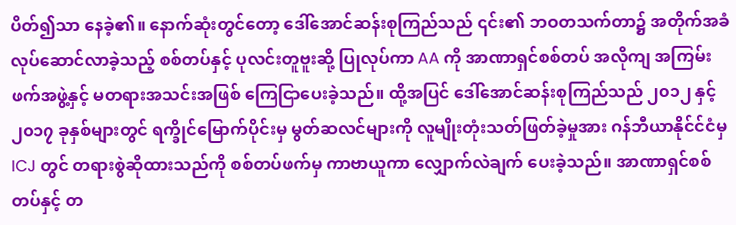ပိတ်၍သာ နေခဲ့၏။ နောက်ဆုံးတွင်တော့ ဒေါ်အောင်ဆန်းစုကြည်သည် ၎င်း၏ ဘဝတသက်တာ၌ အတိုက်အခံ လုပ်ဆောင်လာခဲ့သည့် စစ်တပ်နှင့် ပုလင်းတူဗူးဆို့ ပြုလုပ်ကာ AA ကို အာဏာရှင်စစ်တပ် အလိုကျ အကြမ်းဖက်အဖွဲ့နှင့် မတရားအသင်းအဖြစ် ကြေငြာပေးခဲ့သည်။ ထို့အပြင် ဒေါ်အောင်ဆန်းစုကြည်သည် ၂၀၁၂ နှင့် ၂၀၁၇ ခုနှစ်များတွင် ရက္ခိုင်မြောက်ပိုင်းမှ မွတ်ဆလင်များကို လူမျိုးတုံးသတ်ဖြတ်ခဲ့မှုအား ဂန်ဘီယာနိုင်င်ငံမှ ICJ တွင် တရားစွဲဆိုထားသည်ကို စစ်တပ်ဖက်မှ ကာဗာယူကာ လျှောက်လဲချက် ပေးခဲ့သည်။ အာဏာရှင်စစ်တပ်နှင့် တ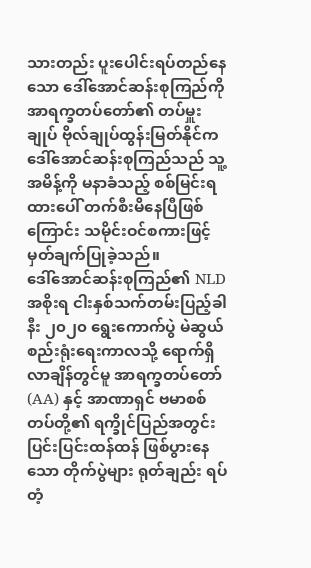သားတည်း ပူးပေါင်းရပ်တည်နေသော ဒေါ်အောင်ဆန်းစုကြည်ကို အာရက္ခတပ်တော်၏ တပ်မှူးချုပ် ဗိုလ်ချုပ်ထွန်းမြတ်နိုင်က ဒေါ်အောင်ဆန်းစုကြည်သည် သူ့အမိန့်ကို မနာခံသည့် စစ်မြင်းရထားပေါ် တက်စီးမိနေပြီဖြစ်ကြောင်း သမိုင်းဝင်စကားဖြင့် မှတ်ချက်ပြုခဲ့သည်။
ဒေါ်အောင်ဆန်းစုကြည်၏ NLD အစိုးရ ငါးနှစ်သက်တမ်းပြည့်ခါနီး ၂၀၂၀ ရွေးကောက်ပွဲ မဲဆွယ်စည်းရုံးရေးကာလသို့ ရောက်ရှိလာချိန်တွင်မူ အာရက္ခတပ်တော် (AA) နှင့် အာဏာရှင် ဗမာစစ်တပ်တို့၏ ရက္ခိုင်ပြည်အတွင်း ပြင်းပြင်းထန်ထန် ဖြစ်ပွားနေသော တိုက်ပွဲများ ရုတ်ချည်း ရပ်တံ့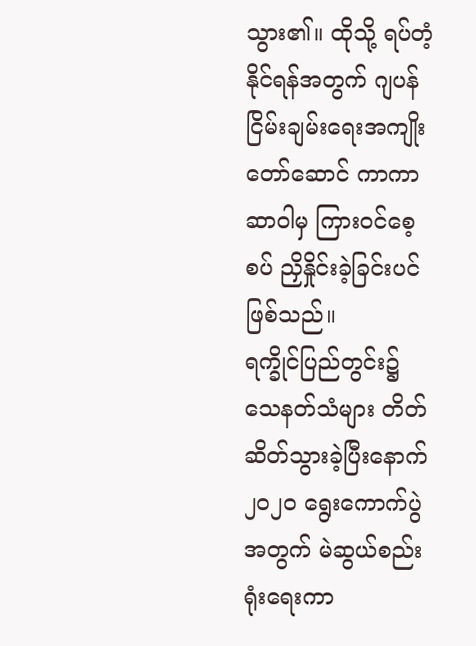သွား၏။ ထိုသို့ ရပ်တံ့နိုင်ရန်အတွက် ဂျပန်ငြိမ်းချမ်းရေးအကျိုးတော်ဆောင် ကာကာဆာဝါမှ ကြားဝင်စေ့စပ် ညှိနှိုင်းခဲ့ခြင်းပင် ဖြစ်သည်။
ရက္ခိုင်ပြည်တွင်း၌ သေနတ်သံများ တိတ်ဆိတ်သွားခဲ့ပြီးနောက် ၂၀၂၀ ရွေးကောက်ပွဲအတွက် မဲဆွယ်စည်းရုံးရေးကာ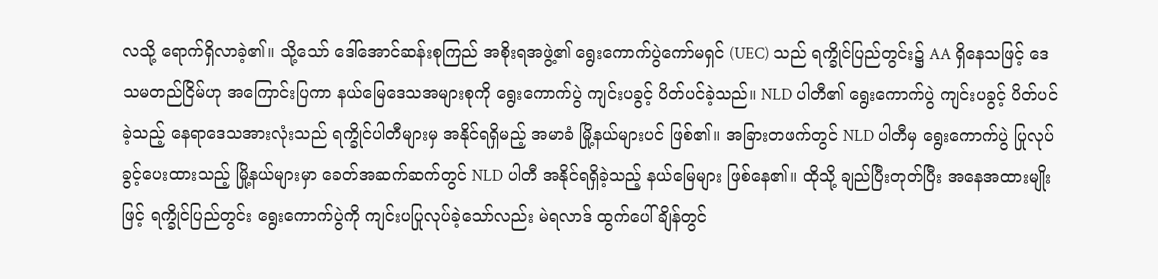လသို့ ရောက်ရှိလာခဲ့၏။ သို့သော် ဒေါ်အောင်ဆန်းစုကြည် အစိုးရအဖွဲ့၏ ရွေးကောက်ပွဲကော်မရှင် (UEC) သည် ရက္ခိုင်ပြည်တွင်း၌ AA ရှိနေသဖြင့် ဒေသမတည်ငြိမ်ဟု အကြောင်းပြကာ နယ်မြေဒေသအများစုကို ရွေးကောက်ပွဲ ကျင်းပခွင့် ပိတ်ပင်ခဲ့သည်။ NLD ပါတီ၏ ရွေးကောက်ပွဲ ကျင်းပခွင့် ပိတ်ပင်ခဲ့သည့် နေရာဒေသအားလုံးသည် ရက္ခိုင်ပါတီများမှ အနိုင်ရရှိမည့် အမာခံ မြို့နယ်များပင် ဖြစ်၏။ အခြားတဖက်တွင် NLD ပါတီမှ ရွေးကောက်ပွဲ ပြုလုပ်ခွင့်ပေးထားသည့် မြို့နယ်များမှာ ခေတ်အဆက်ဆက်တွင် NLD ပါတီ အနိုင်ရရှိခဲ့သည့် နယ်မြေများ ဖြစ်နေ၏။ ထိုသို့ ချည်ပြီးတုတ်ပြီး အနေအထားမျိုးဖြင့် ရက္ခိုင်ပြည်တွင်း ရွေးကောက်ပွဲကို ကျင်းပပြုလုပ်ခဲ့သော်လည်း မဲရလာဒ် ထွက်ပေါ်ချိန်တွင်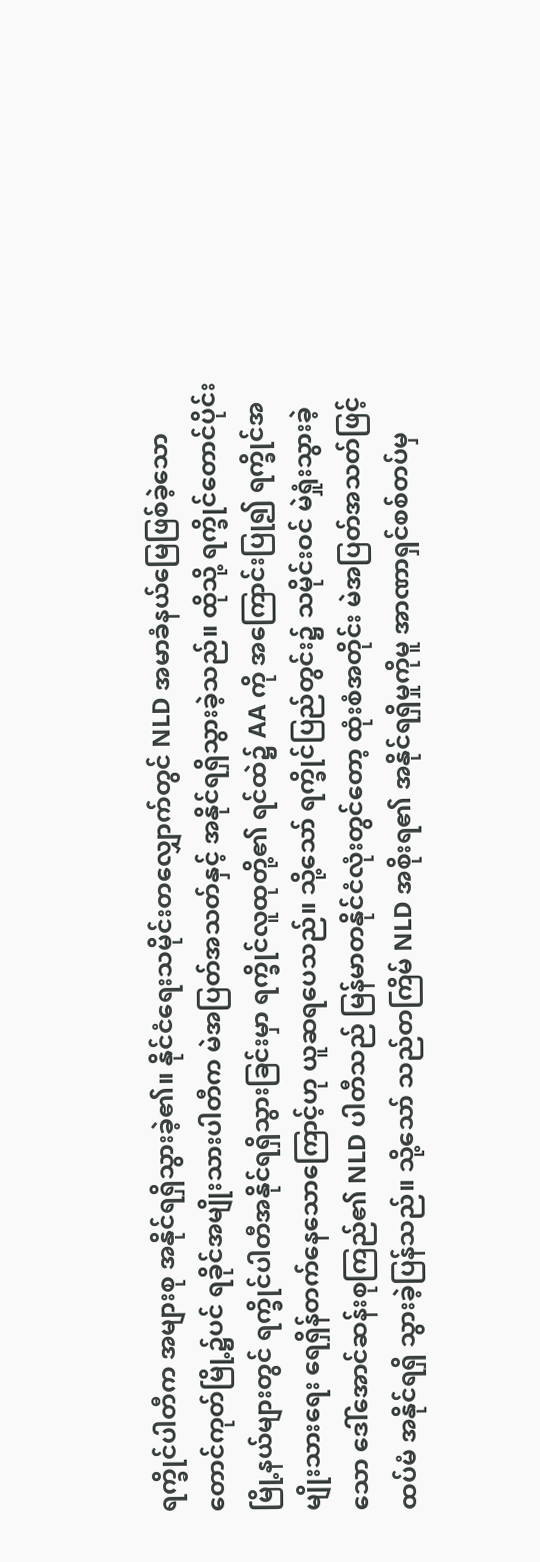ရက္ခိုင်ပါတီက အများစု အနိုင်ရရှိသွားခဲ့၏။ နိုင်ငံရေးသမိုင်းတလျှောက်တွင် NLD အမာခံနယ်မြေဖြစ်ခဲ့သော တောင်ကုတ်မြို့၌ပင် ရခိုင်အမျိုးသားပါတီက မဲအပြတ်အသတ်နှင့် အနိုင်ရရှိသွားခဲ့သည်။ ထိုသို့ ရက္ခိုင်တောင်ပိုင်း မြို့နယ်များတွင် ရက္ခိုင်ပါတီအနိုင်ရရှိသွားခြင်းမှာ ရက္ခိုင်လူထုတို့၏ ရင်ထဲ၌ AA ကို အကြောင်းပြု၍ ရက္ခိုင်အမျိုးသားရေး ရေရှိန်တက်နေသောကြောင့်ဟု ယူဆရပေသည်။ သို့သော် ရက္ခိုင်ပြည်တွင်း၌ သမိုင်းဝင် မဲရှုံးသွားခဲ့သော ဒေါ်အောင်ဆန်းစုကြည်၏ NLD ပါတီသည် မြန်မာတနိုင်ငံလုံးတွင်တော့ ထုံးစံအတိုင်း မဲအပြတ်အသတ်ဖြင့် ထပ်မံ အနိုင်ရရှိ သွားခဲ့ပြန်သည်။ သို့သော် သည်တကြိမ် NLD အစိုးရ၏ အနိုင်ရရှိမှုကိုမူ အာဏာရှင်စစ်တပ်မှ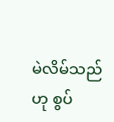မဲလိမ်သည်ဟု စွပ်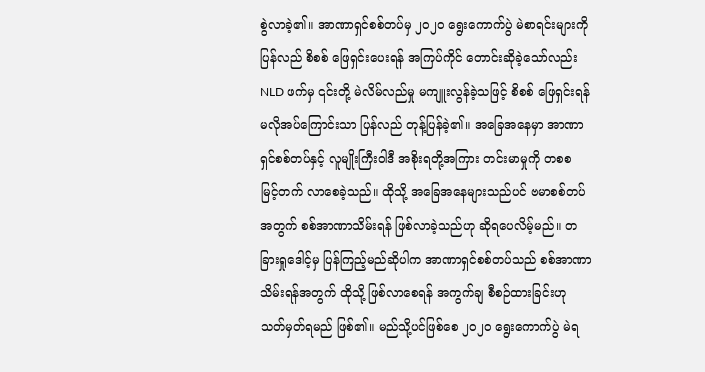စွဲလာခဲ့၏။ အာဏာရှင်စစ်တပ်မှ ၂၀၂၀ ရွေးကောက်ပွဲ မဲစာရင်းများကို ပြန်လည် စိစစ် ဖြေရှင်းပေးရန် အကြပ်ကိုင် တောင်းဆိုခဲ့သော်လည်း NLD ဖက်မှ ၎င်းတို့ မဲလိမ်လည်မှု မကျူးလွန်ခဲ့သဖြင့် စိစစ် ဖြေရှင်းရန် မလိုအပ်ကြောင်းသာ ပြန်လည် တုန့်ပြန်ခဲ့၏။ အခြေအနေမှာ အာဏာရှင်စစ်တပ်နှင့် လူမျိုးကြီးဝါဒီ အစိုးရတို့အကြား တင်းမာမှုကို တစစ မြင့်တက် လာစေခဲ့သည်။ ထိုသို့ အခြေအနေများသည်ပင် ဗမာစစ်တပ်အတွက် စစ်အာဏာသိမ်းရန် ဖြစ်လာခဲ့သည်ဟု ဆိုရပေလိမ့်မည်။ တခြားရှုဒေါင့်မှ ပြန်ကြည့်မည်ဆိုပါက အာဏာရှင်စစ်တပ်သည် စစ်အာဏာသိမ်းရန်အတွက် ထိုသို့ ဖြစ်လာစေရန် အကွက်ချ စီစဉ်ထားခြင်းဟု သတ်မှတ်ရမည် ဖြစ်၏။ မည်သို့ပင်ဖြစ်စေ ၂၀၂၀ ရွေးကောက်ပွဲ မဲရ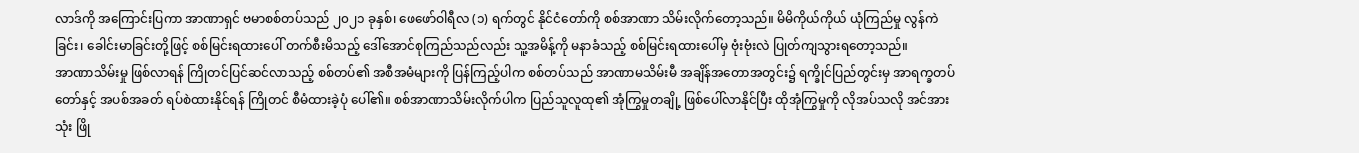လာဒ်ကို အကြောင်းပြကာ အာဏာရှင် ဗမာစစ်တပ်သည် ၂၀၂၁ ခုနှစ်၊ ဖေဖော်ဝါရီလ (၁) ရက်တွင် နိုင်ငံတော်ကို စစ်အာဏာ သိမ်းလိုက်တော့သည်။ မိမိကိုယ်ကိုယ် ယုံကြည်မှု လွန်ကဲခြင်း၊ ခေါင်းမာခြင်းတို့ဖြင့် စစ်မြင်းရထားပေါ် တက်စီးမိသည့် ဒေါ်အောင်စုကြည်သည်လည်း သူ့အမိန့်ကို မနာခံသည့် စစ်မြင်းရထားပေါ်မှ ဗုံးဗုံးလဲ ပြုတ်ကျသွားရတော့သည်။
အာဏာသိမ်းမှု ဖြစ်လာရန် ကြိုတင်ပြင်ဆင်လာသည့် စစ်တပ်၏ အစီအမံများကို ပြန်ကြည့်ပါက စစ်တပ်သည် အာဏာမသိမ်းမီ အချိန်အတောအတွင်း၌ ရက္ခိုင်ပြည်တွင်းမှ အာရက္ခတပ်တော်နှင့် အပစ်အခတ် ရပ်စဲထားနိုင်ရန် ကြိုတင် စီမံထားခဲ့ပုံ ပေါ်၏။ စစ်အာဏာသိမ်းလိုက်ပါက ပြည်သူလူထု၏ အုံကြွမှုတချို့ ဖြစ်ပေါ်လာနိုင်ပြီး ထိုအုံကြွမှုကို လိုအပ်သလို အင်အားသုံး ဖြို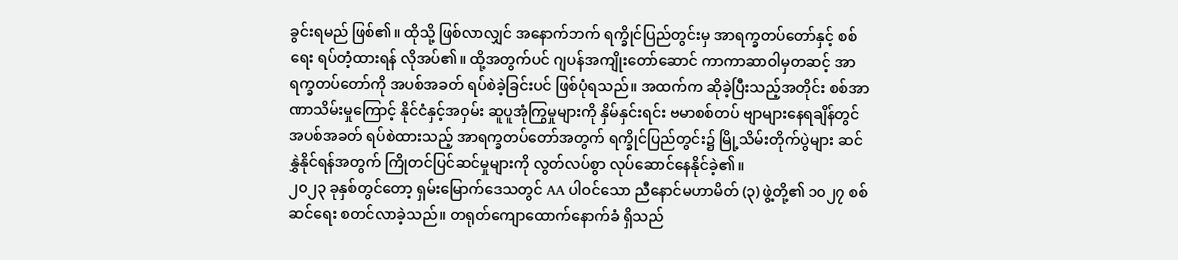ခွင်းရမည် ဖြစ်၏။ ထိုသို့ ဖြစ်လာလျှင် အနောက်ဘက် ရက္ခိုင်ပြည်တွင်းမှ အာရက္ခတပ်တော်နှင့် စစ်ရေး ရပ်တံ့ထားရန် လိုအပ်၏။ ထို့အတွက်ပင် ဂျပန်အကျိုးတော်ဆောင် ကာကာဆာဝါမှတဆင့် အာရက္ခတပ်တော်ကို အပစ်အခတ် ရပ်စဲခဲ့ခြင်းပင် ဖြစ်ပုံရသည်။ အထက်က ဆိုခဲ့ပြီးသည့်အတိုင်း စစ်အာဏာသိမ်းမှုကြောင့် နိုင်ငံနှင့်အဝှမ်း ဆူပူအုံကြွမှုများကို နှိမ်နှင်းရင်း ဗမာစစ်တပ် ဗျာများနေရချိန်တွင် အပစ်အခတ် ရပ်စဲထားသည့် အာရက္ခတပ်တော်အတွက် ရက္ခိုင်ပြည်တွင်း၌ မြို့သိမ်းတိုက်ပွဲများ ဆင်နွှဲနိုင်ရန်အတွက် ကြိုတင်ပြင်ဆင်မှုများကို လွတ်လပ်စွာ လုပ်ဆောင်နေနိုင်ခဲ့၏။
၂၀၂၃ ခုနှစ်တွင်တော့ ရှမ်းမြောက်ဒေသတွင် AA ပါဝင်သော ညီနောင်မဟာမိတ် (၃) ဖွဲ့တို့၏ ၁၀၂၇ စစ်ဆင်ရေး စတင်လာခဲ့သည်။ တရုတ်ကျောထောက်နောက်ခံ ရှိသည်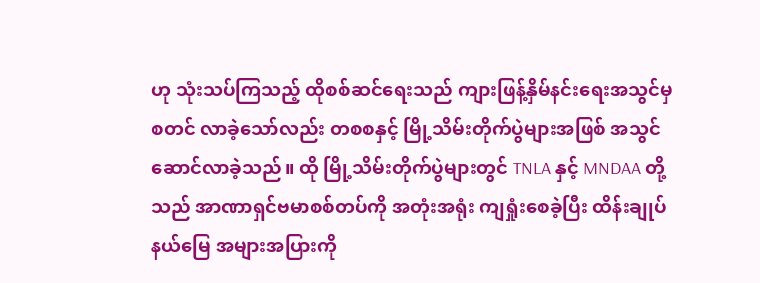ဟု သုံးသပ်ကြသည့် ထိုစစ်ဆင်ရေးသည် ကျားဖြန့်နှိမ်နင်းရေးအသွင်မှ စတင် လာခဲ့သော်လည်း တစစနှင့် မြို့သိမ်းတိုက်ပွဲများအဖြစ် အသွင်ဆောင်လာခဲ့သည်။ ထို မြို့သိမ်းတိုက်ပွဲများတွင် TNLA နှင့် MNDAA တို့သည် အာဏာရှင်ဗမာစစ်တပ်ကို အတုံးအရုံး ကျရှုံးစေခဲ့ပြီး ထိန်းချုပ်နယ်မြေ အများအပြားကို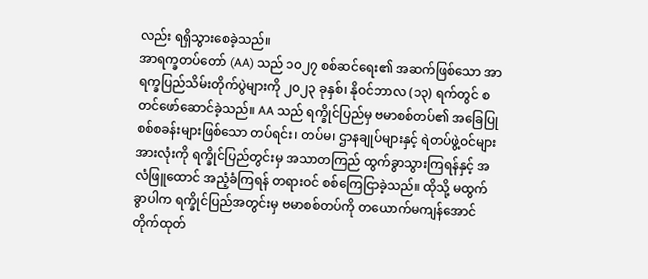လည်း ရရှိသွားစေခဲ့သည်။
အာရက္ခတပ်တော် (AA) သည် ၁၀၂၇ စစ်ဆင်ရေး၏ အဆက်ဖြစ်သော အာရက္ခပြည်သိမ်းတိုက်ပွဲများကို ၂၀၂၃ ခုနှစ်၊ နိုဝင်ဘာလ (၁၃) ရက်တွင် စတင်ဖော်ဆောင်ခဲ့သည်။ AA သည် ရက္ခိုင်ပြည်မှ ဗမာစစ်တပ်၏ အခြေပြု စစ်စခန်းများဖြစ်သော တပ်ရင်း၊ တပ်မ၊ ဌာနချုပ်များနှင့် ရဲတပ်ဖွဲ့ဝင်များအားလုံးကို ရက္ခိုင်ပြည်တွင်းမှ အသာတကြည် ထွက်ခွာသွားကြရန်နှင့် အလံဖြူထောင် အညံ့ခံကြရန် တရားဝင် စစ်ကြေငြာခဲ့သည်။ ထိုသို့ မထွက်ခွာပါက ရက္ခိုင်ပြည်အတွင်းမှ ဗမာစစ်တပ်ကို တယောက်မကျန်အောင် တိုက်ထုတ်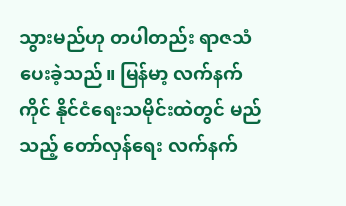သွားမည်ဟု တပါတည်း ရာဇသံ ပေးခဲ့သည်။ မြန်မာ့ လက်နက်ကိုင် နိုင်ငံရေးသမိုင်းထဲတွင် မည်သည့် တော်လှန်ရေး လက်နက်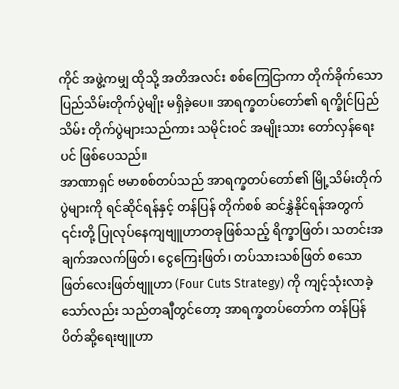ကိုင် အဖွဲ့ကမျှ ထိုသို့ အတိအလင်း စစ်ကြေငြာကာ တိုက်ခိုက်သော ပြည်သိမ်းတိုက်ပွဲမျိုး မရှိခဲ့ပေ။ အာရက္ခတပ်တော်၏ ရက္ခိုင်ပြည်သိမ်း တိုက်ပွဲများသည်ကား သမိုင်းဝင် အမျိုးသား တော်လှန်ရေးပင် ဖြစ်ပေသည်။
အာဏာရှင် ဗမာစစ်တပ်သည် အာရက္ခတပ်တော်၏ မြို့သိမ်းတိုက်ပွဲများကို ရင်ဆိုင်ရန်နှင့် တန်ပြန် တိုက်စစ် ဆင်နွှဲနိုင်ရန်အတွက် ၎င်းတို့ ပြုလုပ်နေကျဗျူဟာတခုဖြစ်သည့် ရိက္ခာဖြတ်၊ သတင်းအချက်အလက်ဖြတ်၊ ငွေကြေးဖြတ်၊ တပ်သားသစ်ဖြတ် စသော ဖြတ်လေးဖြတ်ဗျူဟာ (Four Cuts Strategy) ကို ကျင့်သုံးလာခဲ့သော်လည်း သည်တချီတွင်တော့ အာရက္ခတပ်တော်က တန်ပြန် ပိတ်ဆို့ရေးဗျူဟာ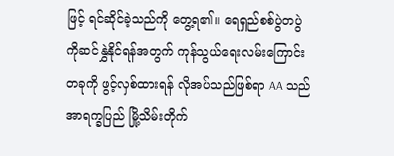ဖြင့် ရင်ဆိုင်ခဲ့သည်ကို တွေ့ရ၏။ ရေရှည်စစ်ပွဲတပွဲကိုဆင်နွှဲနိုင်ရန်အတွက် ကုန်သွယ်ရေးလမ်းကြောင်းတခုကို ဖွင့်လှစ်ထားရန် လိုအပ်သည်ဖြစ်ရာ AA သည် အာရက္ခပြည် မြို့သိမ်းတိုက်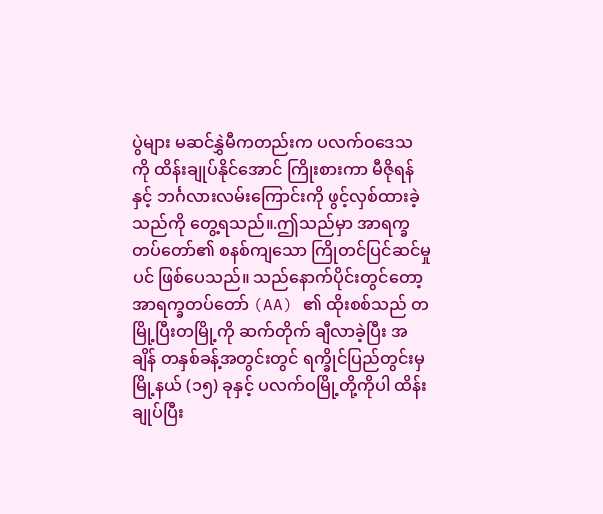ပွဲများ မဆင်နွှဲမီကတည်းက ပလက်ဝဒေသကို ထိန်းချုပ်နိုင်အောင် ကြိုးစားကာ မီဇိုရန်နှင့် ဘင်္ဂလားလမ်းကြောင်းကို ဖွင့်လှစ်ထားခဲ့သည်ကို တွေ့ရသည်။.ဤသည်မှာ အာရက္ခတပ်တော်၏ စနစ်ကျသော ကြိုတင်ပြင်ဆင်မှုပင် ဖြစ်ပေသည်။ သည်နောက်ပိုင်းတွင်တော့ အာရက္ခတပ်တော် (AA) ၏ ထိုးစစ်သည် တမြို့ပြီးတမြို့ကို ဆက်တိုက် ချီလာခဲ့ပြီး အချိန် တနှစ်ခန့်အတွင်းတွင် ရက္ခိုင်ပြည်တွင်းမှ မြို့နယ် (၁၅) ခုနှင့် ပလက်ဝမြို့တို့ကိုပါ ထိန်းချုပ်ပြီး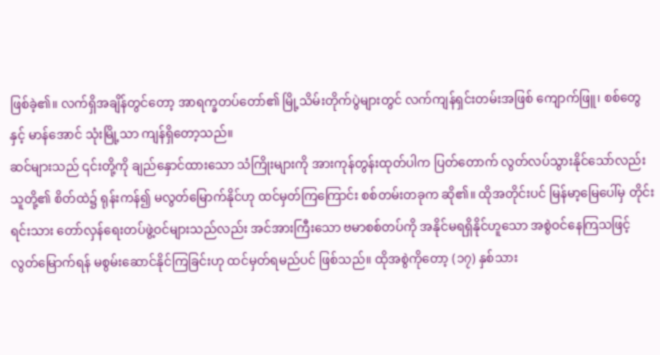ဖြစ်ခဲ့၏။ လက်ရှိအချိန်တွင်တော့ အာရက္ခတပ်တော်၏ မြို့သိမ်းတိုက်ပွဲများတွင် လက်ကျန်ရှင်းတမ်းအဖြစ် ကျောက်ဖြူ၊ စစ်တွေနှင့် မာန်အောင် သုံးမြို့သာ ကျန်ရှိတော့သည်။
ဆင်များသည် ၎င်းတို့ကို ချည်နှောင်ထားသော သံကြိုးများကို အားကုန်တွန်းထုတ်ပါက ပြတ်တောက် လွတ်လပ်သွားနိုင်သော်လည်း သူတို့၏ စိတ်ထဲ၌ ရုန်းကန်၍ မလွတ်မြောက်နိုင်ဟု ထင်မှတ်ကြကြောင်း စစ်တမ်းတခုက ဆို၏။ ထိုအတိုင်းပင် မြန်မာ့မြေပေါ်မှ တိုင်းရင်းသား တော်လှန်ရေးတပ်ဖွဲ့ဝင်များသည်လည်း အင်အားကြီးသော ဗမာစစ်တပ်ကို အနိုင်မရရှိနိုင်ဟူသော အစွဲဝင်နေကြသဖြင့် လွတ်မြောက်ရန် မစွမ်းဆောင်နိုင်ကြခြင်းဟု ထင်မှတ်ရမည်ပင် ဖြစ်သည်။ ထိုအစွဲကိုတော့ (၁၇) နှစ်သား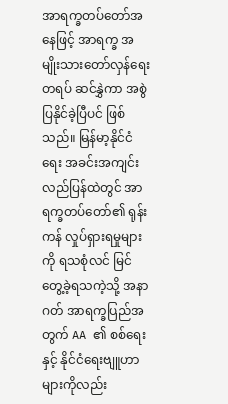အာရက္ခတပ်တော်အနေဖြင့် အာရက္ခ အမျိုးသားတော်လှန်ရေးတရပ် ဆင်နွှဲကာ အစွဲပြနိုင်ခဲ့ပြီပင် ဖြစ်သည်။ မြန်မာ့နိုင်ငံရေး အခင်းအကျင်း လည်ပြန်ထဲတွင် အာရက္ခတပ်တော်၏ ရုန်းကန် လှုပ်ရှားရမှုများကို ရသစုံလင် မြင်တွေ့ခဲ့ရသကဲ့သို့ အနာဂတ် အာရက္ခပြည်အတွက် AA ၏ စစ်ရေးနှင့် နိုင်ငံရေးဗျူဟာများကိုလည်း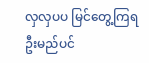လှလှပပ မြင်တွေ့ကြရဦးမည်ပင်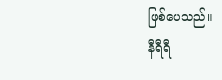ဖြစ်ပေသည်။
နီရီရီ